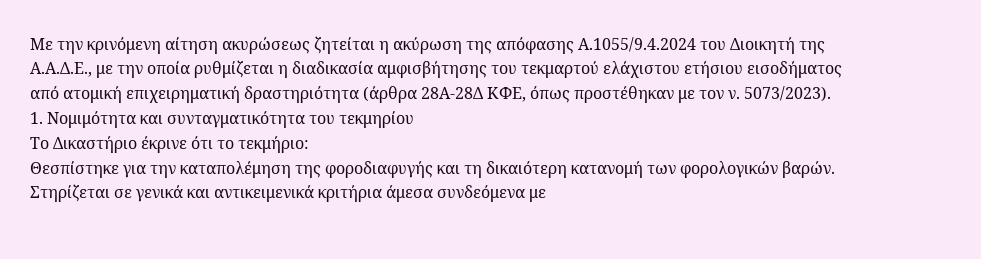Με την κρινόμενη αίτηση ακυρώσεως ζητείται η ακύρωση της απόφασης Α.1055/9.4.2024 του Διοικητή της Α.Α.Δ.Ε., με την οποία ρυθμίζεται η διαδικασία αμφισβήτησης του τεκμαρτού ελάχιστου ετήσιου εισοδήματος από ατομική επιχειρηματική δραστηριότητα (άρθρα 28Α-28Δ ΚΦΕ, όπως προστέθηκαν με τον ν. 5073/2023).
1. Νομιμότητα και συνταγματικότητα του τεκμηρίου
Το Δικαστήριο έκρινε ότι το τεκμήριο:
Θεσπίστηκε για την καταπολέμηση της φοροδιαφυγής και τη δικαιότερη κατανομή των φορολογικών βαρών.
Στηρίζεται σε γενικά και αντικειμενικά κριτήρια άμεσα συνδεόμενα με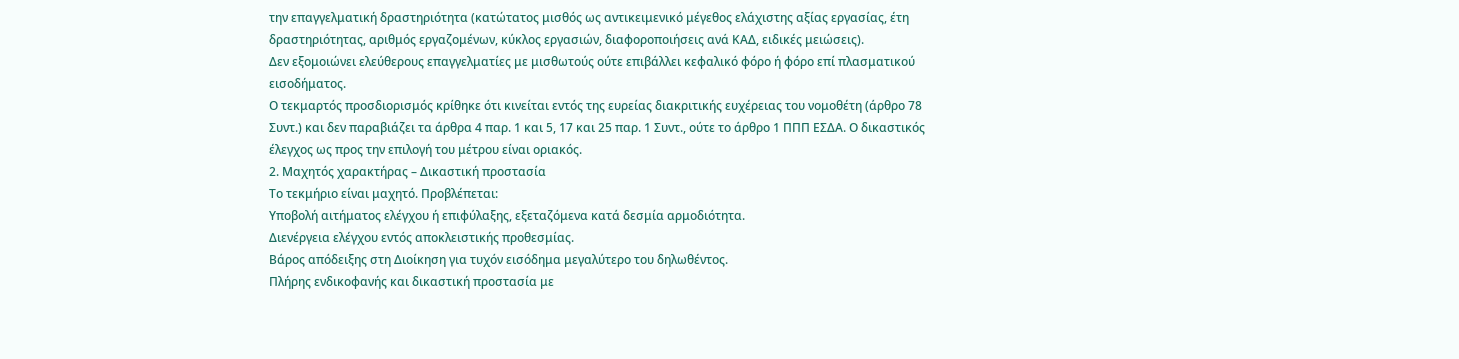την επαγγελματική δραστηριότητα (κατώτατος μισθός ως αντικειμενικό μέγεθος ελάχιστης αξίας εργασίας, έτη δραστηριότητας, αριθμός εργαζομένων, κύκλος εργασιών, διαφοροποιήσεις ανά ΚΑΔ, ειδικές μειώσεις).
Δεν εξομοιώνει ελεύθερους επαγγελματίες με μισθωτούς ούτε επιβάλλει κεφαλικό φόρο ή φόρο επί πλασματικού εισοδήματος.
Ο τεκμαρτός προσδιορισμός κρίθηκε ότι κινείται εντός της ευρείας διακριτικής ευχέρειας του νομοθέτη (άρθρο 78 Συντ.) και δεν παραβιάζει τα άρθρα 4 παρ. 1 και 5, 17 και 25 παρ. 1 Συντ., ούτε το άρθρο 1 ΠΠΠ ΕΣΔΑ. Ο δικαστικός έλεγχος ως προς την επιλογή του μέτρου είναι οριακός.
2. Μαχητός χαρακτήρας – Δικαστική προστασία
Το τεκμήριο είναι μαχητό. Προβλέπεται:
Υποβολή αιτήματος ελέγχου ή επιφύλαξης, εξεταζόμενα κατά δεσμία αρμοδιότητα.
Διενέργεια ελέγχου εντός αποκλειστικής προθεσμίας.
Βάρος απόδειξης στη Διοίκηση για τυχόν εισόδημα μεγαλύτερο του δηλωθέντος.
Πλήρης ενδικοφανής και δικαστική προστασία με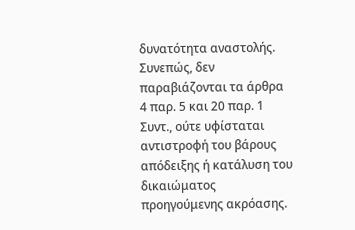δυνατότητα αναστολής.
Συνεπώς, δεν παραβιάζονται τα άρθρα 4 παρ. 5 και 20 παρ. 1 Συντ., ούτε υφίσταται αντιστροφή του βάρους απόδειξης ή κατάλυση του δικαιώματος προηγούμενης ακρόασης.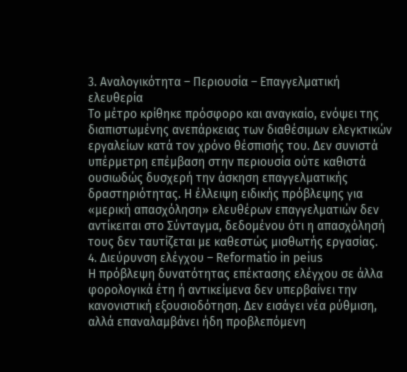3. Αναλογικότητα – Περιουσία – Επαγγελματική ελευθερία
Το μέτρο κρίθηκε πρόσφορο και αναγκαίο, ενόψει της διαπιστωμένης ανεπάρκειας των διαθέσιμων ελεγκτικών εργαλείων κατά τον χρόνο θέσπισής του. Δεν συνιστά υπέρμετρη επέμβαση στην περιουσία ούτε καθιστά ουσιωδώς δυσχερή την άσκηση επαγγελματικής δραστηριότητας. Η έλλειψη ειδικής πρόβλεψης για «μερική απασχόληση» ελευθέρων επαγγελματιών δεν αντίκειται στο Σύνταγμα, δεδομένου ότι η απασχόλησή τους δεν ταυτίζεται με καθεστώς μισθωτής εργασίας.
4. Διεύρυνση ελέγχου – Reformatio in peius
Η πρόβλεψη δυνατότητας επέκτασης ελέγχου σε άλλα φορολογικά έτη ή αντικείμενα δεν υπερβαίνει την κανονιστική εξουσιοδότηση. Δεν εισάγει νέα ρύθμιση, αλλά επαναλαμβάνει ήδη προβλεπόμενη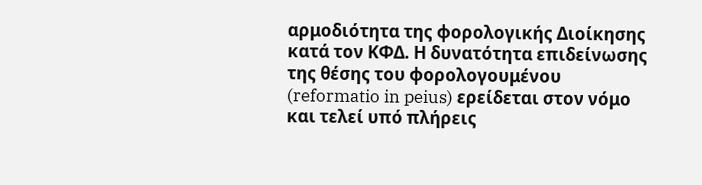αρμοδιότητα της φορολογικής Διοίκησης κατά τον ΚΦΔ. Η δυνατότητα επιδείνωσης της θέσης του φορολογουμένου (reformatio in peius) ερείδεται στον νόμο και τελεί υπό πλήρεις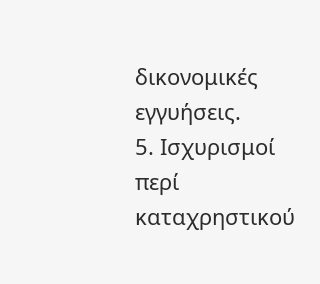δικονομικές εγγυήσεις.
5. Ισχυρισμοί περί καταχρηστικού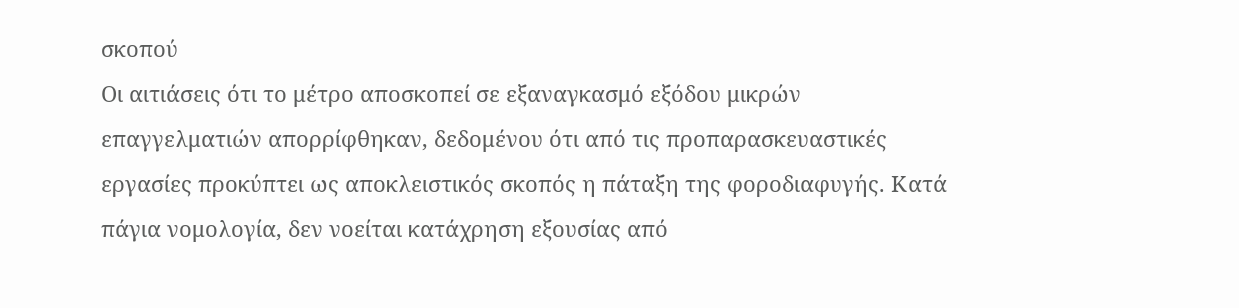σκοπού
Οι αιτιάσεις ότι το μέτρο αποσκοπεί σε εξαναγκασμό εξόδου μικρών επαγγελματιών απορρίφθηκαν, δεδομένου ότι από τις προπαρασκευαστικές εργασίες προκύπτει ως αποκλειστικός σκοπός η πάταξη της φοροδιαφυγής. Κατά πάγια νομολογία, δεν νοείται κατάχρηση εξουσίας από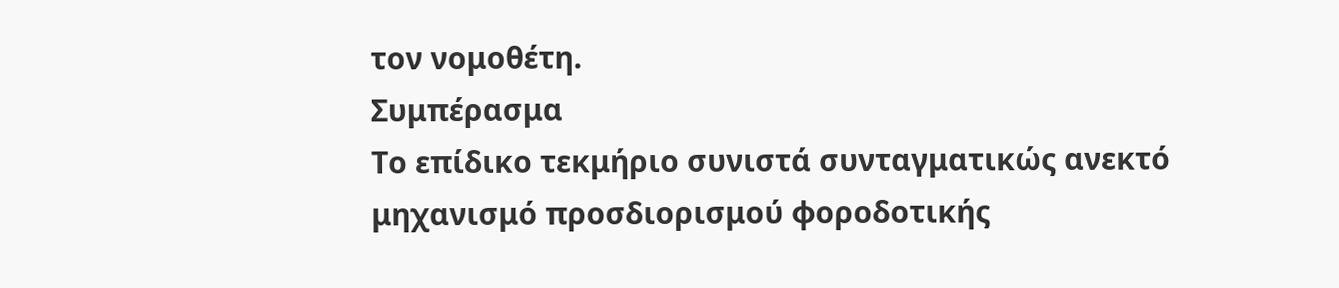τον νομοθέτη.
Συμπέρασμα
Το επίδικο τεκμήριο συνιστά συνταγματικώς ανεκτό μηχανισμό προσδιορισμού φοροδοτικής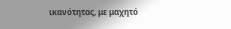ικανότητας, με μαχητό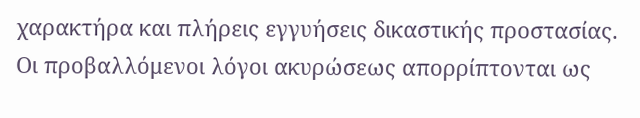χαρακτήρα και πλήρεις εγγυήσεις δικαστικής προστασίας. Οι προβαλλόμενοι λόγοι ακυρώσεως απορρίπτονται ως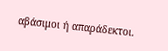αβάσιμοι ή απαράδεκτοι.